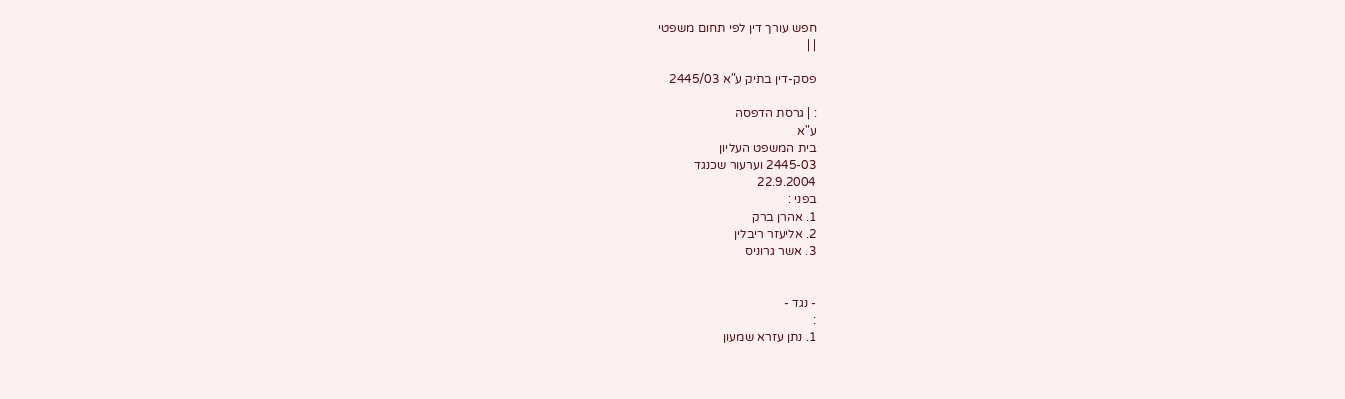חפש עורך דין לפי תחום משפטי
| |

פסק-דין בתיק ע"א 2445/03

: | גרסת הדפסה
ע"א
בית המשפט העליון
2445-03 וערעור שכנגד
22.9.2004
בפני :
1. אהרן ברק
2. אליעזר ריבלין
3. אשר גרוניס


- נגד -
:
1. נתן עזרא שמעון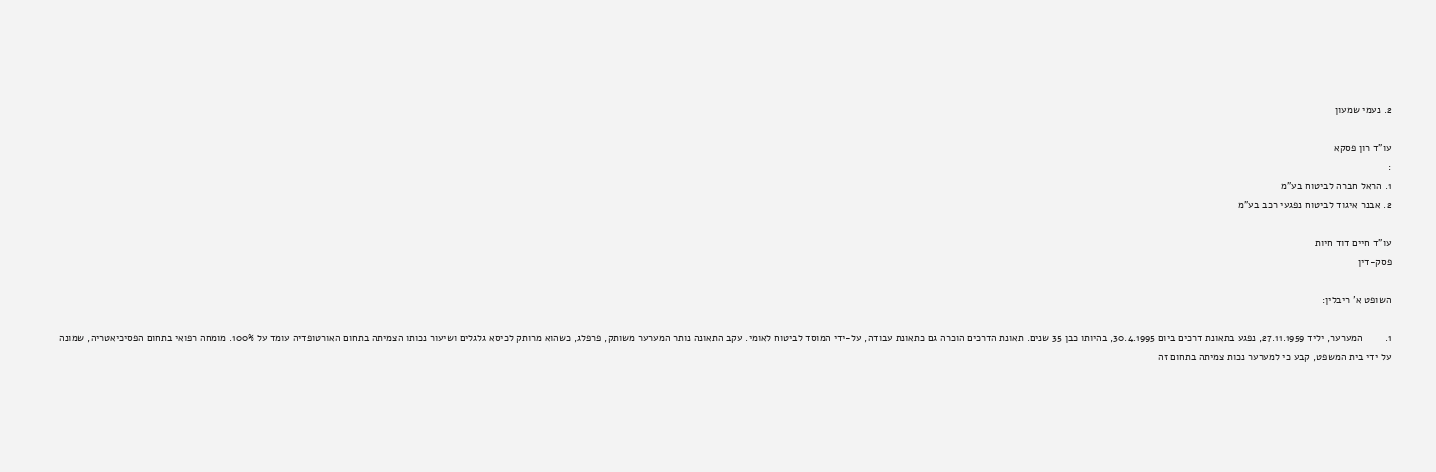2. נעמי שמעון

עו"ד רון פסקא
:
1. הראל חברה לביטוח בע"מ
2. אבנר איגוד לביטוח נפגעי רכב בע"מ

עו"ד חיים דוד חיות
פסק-דין

השופט א' ריבלין:

1.        המערער, יליד 27.11.1959, נפגע בתאונת דרכים ביום 30.4.1995, בהיותו כבן 35 שנים. תאונת הדרכים הוכרה גם כתאונת עבודה, על-ידי המוסד לביטוח לאומי. עקב התאונה נותר המערער משותק, פרפלג, כשהוא מרותק לכיסא גלגלים ושיעור נכותו הצמיתה בתחום האורטופדיה עומד על 100%. מומחה רפואי בתחום הפסיכיאטריה, שמונה על ידי בית המשפט, קבע כי למערער נכות צמיתה בתחום זה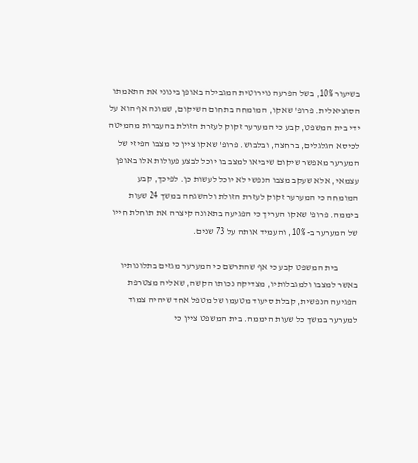בשיעור 10%, בשל הפרעה נוירוטית המגבילה באופן בינוני את התאמתו הסוציאלית. פרופ' שאקו, המומחה בתחום השיקום, שמונה אף הוא על ידי בית המשפט, קבע כי המערער זקוק לעזרת הזולת בהעברות מהמיטה לכיסא הגלגלים, ברחצה, ובלבוש. פרופ' שאקו ציין כי מצבו הפיזי של המערער מאפשר שיקום שיביאו למצב בו יוכל לבצע פעולות אלו באופן עצמאי, אלא שעקב מצבו הנפשי לא יוכל לעשות כן. לפיכך, קבע המומחה כי המערער זקוק לעזרת הזולת ולהשגחה במשך 24 שעות ביממה. פרופ' שאקו העריך כי הפגיעה בתאונה קיצרה את תוחלת חייו של המערער ב- 10%, והעמיד אותה על 73 שנים.

           בית המשפט קבע כי אף שהתרשם כי המערער מגזים בתלונותיו באשר למצבו ולמגבלותיו, מצדיקה נכותו הקשה, שאליה מצטרפת הפגיעה הנפשית, קבלת סיעוד מטעמו של מטפל אחד שיהיה צמוד למערער במשך כל שעות היממה. בית המשפט ציין כי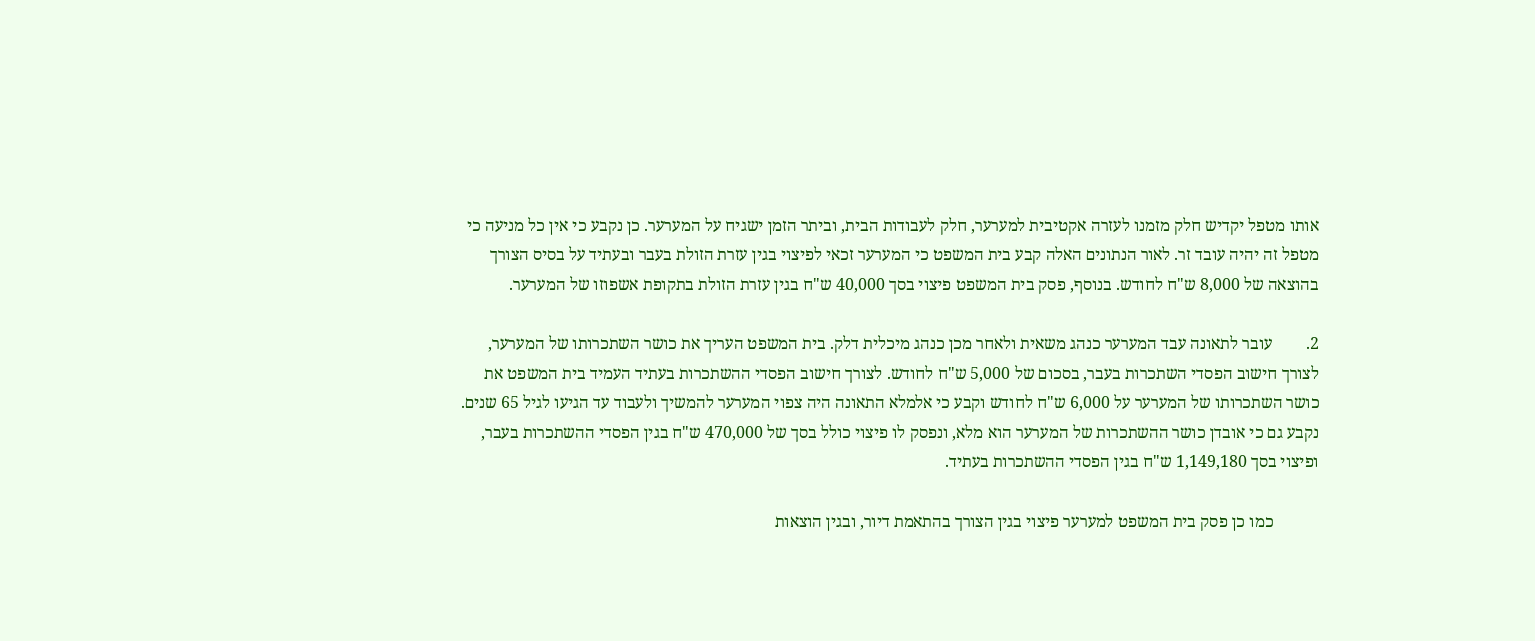אותו מטפל יקדיש חלק מזמנו לעזרה אקטיבית למערער, חלק לעבודות הבית, וביתר הזמן ישגיח על המערער. כן נקבע כי אין כל מניעה כי מטפל זה יהיה עובד זר. לאור הנתונים האלה קבע בית המשפט כי המערער זכאי לפיצוי בגין עזרת הזולת בעבר ובעתיד על בסיס הצורך בהוצאה של 8,000 ש"ח לחודש. בנוסף, פסק בית המשפט פיצוי בסך 40,000 ש"ח בגין עזרת הזולת בתקופת אשפוזו של המערער.

2.        עובר לתאונה עבד המערער כנהג משאית ולאחר מכן כנהג מיכלית דלק. בית המשפט העריך את כושר השתכרותו של המערער, לצורך חישוב הפסדי השתכרות בעבר, בסכום של 5,000 ש"ח לחודש. לצורך חישוב הפסדי ההשתכרות בעתיד העמיד בית המשפט את כושר השתכרותו של המערער על 6,000 ש"ח לחודש וקבע כי אלמלא התאונה היה צפוי המערער להמשיך ולעבוד עד הגיעו לגיל 65 שנים. נקבע גם כי אובדן כושר ההשתכרות של המערער הוא מלא, ונפסק לו פיצוי כולל בסך של 470,000 ש"ח בגין הפסדי ההשתכרות בעבר, ופיצוי בסך 1,149,180 ש"ח בגין הפסדי ההשתכרות בעתיד.

           כמו כן פסק בית המשפט למערער פיצוי בגין הצורך בהתאמת דיור, ובגין הוצאות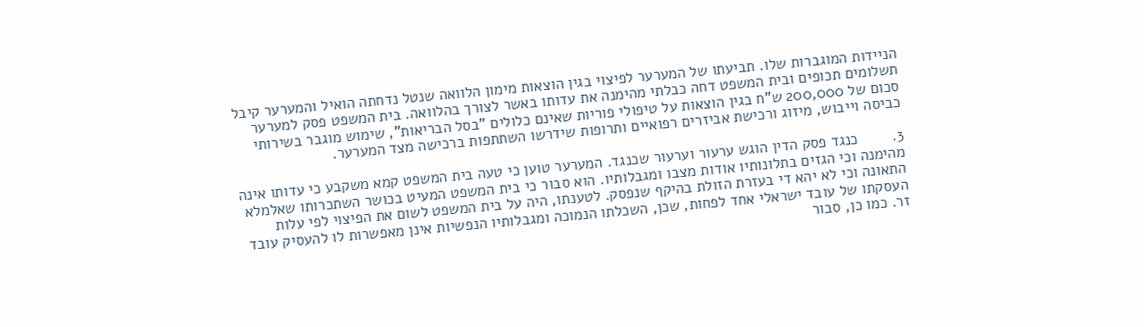הניידות המוגברות שלו. תביעתו של המערער לפיצוי בגין הוצאות מימון הלוואה שנטל נדחתה הואיל והמערער קיבל תשלומים תכופים ובית המשפט דחה כבלתי מהימנה את עדותו באשר לצורך בהלוואה. בית המשפט פסק למערער סכום של 200,000 ש"ח בגין הוצאות על טיפולי פוריות שאינם כלולים "בסל הבריאות", שימוש מוגבר בשירותי כביסה וייבוש, מיזוג ורכישת אביזרים רפואיים ותרופות שידרשו השתתפות ברכישה מצד המערער.

3.        כנגד פסק הדין הוגש ערעור וערעור שכנגד. המערער טוען כי טעה בית המשפט קמא משקבע כי עדותו אינה מהימנה וכי הגזים בתלונותיו אודות מצבו ומגבלותיו. הוא סבור כי בית המשפט המעיט בכושר השתכרותו שאלמלא התאונה וכי לא יהא די בעזרת הזולת בהיקף שנפסק. לטענתו, היה על בית המשפט לשום את הפיצוי לפי עלות העסקתו של עובד ישראלי אחד לפחות, שכן, השכלתו הנמוכה ומגבלותיו הנפשיות אינן מאפשרות לו להעסיק עובד זר. כמו כן, סבור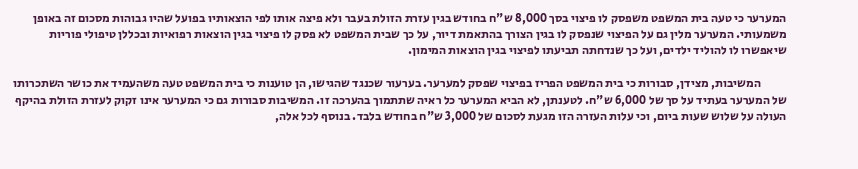המערער כי טעה בית המשפט משפסק לו פיצוי בסך 8,000 ש"ח בחודש בגין עזרת הזולת בעבר ולא פיצה אותו לפי הוצאותיו בפועל שהיו גבוהות מסכום זה באופן משמעותי. המערער מלין גם על הפיצוי שנפסק לו בגין הצורך בהתאמת דיור, על כך שבית המשפט לא פסק לו פיצוי בגין הוצאות רפואיות ובכללן טיפולי פוריות שיאפשרו לו להוליד ילדים, ועל כך שנדחתה תביעתו לפיצוי בגין הוצאות המימון.

           המשיבות, מצידן, סבורות כי בית המשפט הפריז בפיצוי שפסק למערער. בערעור שכנגד שהגישו, הן טוענות כי בית המשפט טעה משהעמיד את כושר השתכרותו של המערער בעתיד על סך של 6,000 ש"ח. לטענתן, לא הביא המערער כל ראיה שתתמוך בהערכה זו. המשיבות סבורות גם כי המערער אינו זקוק לעזרת הזולת בהיקף העולה על שלוש שעות ביום, וכי עלות העזרה הזו מגעת לסכום של 3,000 ש"ח בחודש בלבד. בנוסף לכל אלה,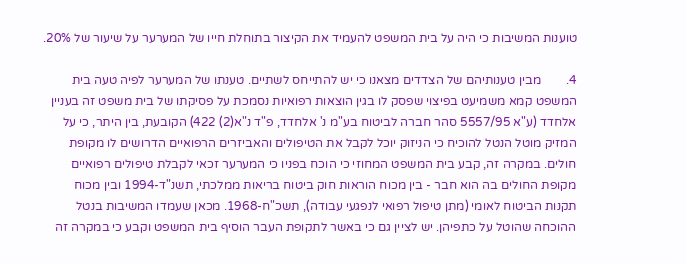טוענות המשיבות כי היה על בית המשפט להעמיד את הקיצור בתוחלת חייו של המערער על שיעור של 20%.

4.        מבין טענותיהם של הצדדים מצאנו כי יש להתייחס לשתיים. טענתו של המערער לפיה טעה בית המשפט קמא משמיעט בפיצוי שפסק לו בגין הוצאות רפואיות נסמכת על פסיקתו של בית משפט זה בעניין אלחדד (ע"א 5557/95 סהר חברה לביטוח בע"מ נ' אלחדד, פ"ד נ"א(2) 422) הקובעת, בין היתר, כי על המזיק מוטל הנטל להוכיח כי הניזוק יוכל לקבל את הטיפולים והאביזרים הרפואיים הדרושים לו מקופת חולים. במקרה זה, קבע בית המשפט המחוזי כי הוכח בפניו כי המערער זכאי לקבלת טיפולים רפואיים מקופת החולים בה הוא חבר - בין מכוח הוראות חוק ביטוח בריאות ממלכתי, תשנ"ד-1994 ובין מכוח תקנות הביטוח לאומי (מתן טיפול רפואי לנפגעי עבודה), תשכ"ח-1968. מכאן שעמדו המשיבות בנטל ההוכחה שהוטל על כתפיהן. יש לציין גם כי באשר לתקופת העבר הוסיף בית המשפט וקבע כי במקרה זה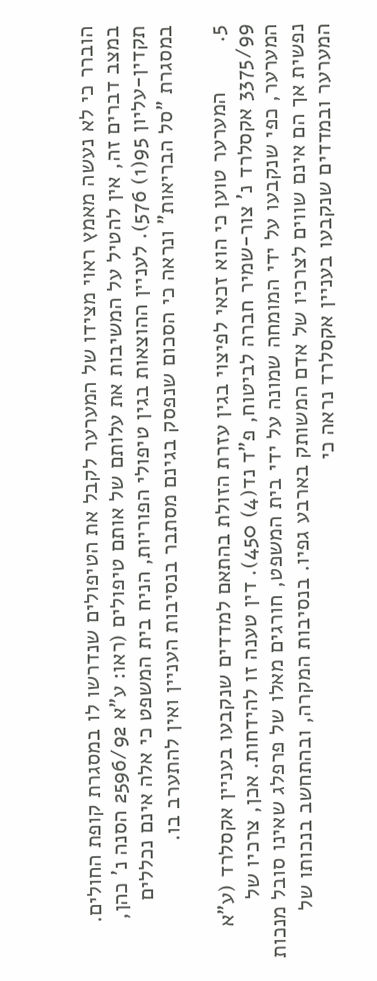הוברר כי לא נעשה מאמץ ראוי מצידו של המערער לקבל את הטיפולים שנדרשו לו במסגרת קופת החולים. במצב דברים זה, אין להטיל על המשיבות את עלותם של אותם טיפולים (ראו: ע"א 2596/92 הסנה נ' כהן, תקדין-עליון 95(1) 576). לעניין ההוצאות בגין טיפולי הפוריות, הניח בית המשפט כי אלה אינם נכללים במסגרת "סל הבריאות" ונראה כי הסכום שנפסק בגינם מסתבר בנסיבות העניין ואין להתערב בו.

5.        המערער טוען כי הוא זכאי לפיצוי בגין עזרת הזולת בהתאם למדדים שנקבעו בעניין אקסלרד (ע"א 3375/99 אקסלרד נ' צור-שמיר חברה לביטוח, פ"ד נד(4) 450). דין טענה זו להידחות. אכן, צרכיו של המערער, כפי שנקבעו על ידי המומחה שמונה על ידי בית המשפט, חורגים מאלו של פרפלג שאינו סובל מנכות נפשית אך הם אינם שווים לצרכיו של אדם המשותק בארבע גפיו. בנסיבות המקרה, ובהתחשב בנכותו של המערער ובמדדים שנקבעו בעניין אקסלרד נראה כי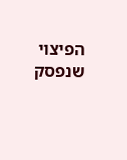הפיצוי שנפסק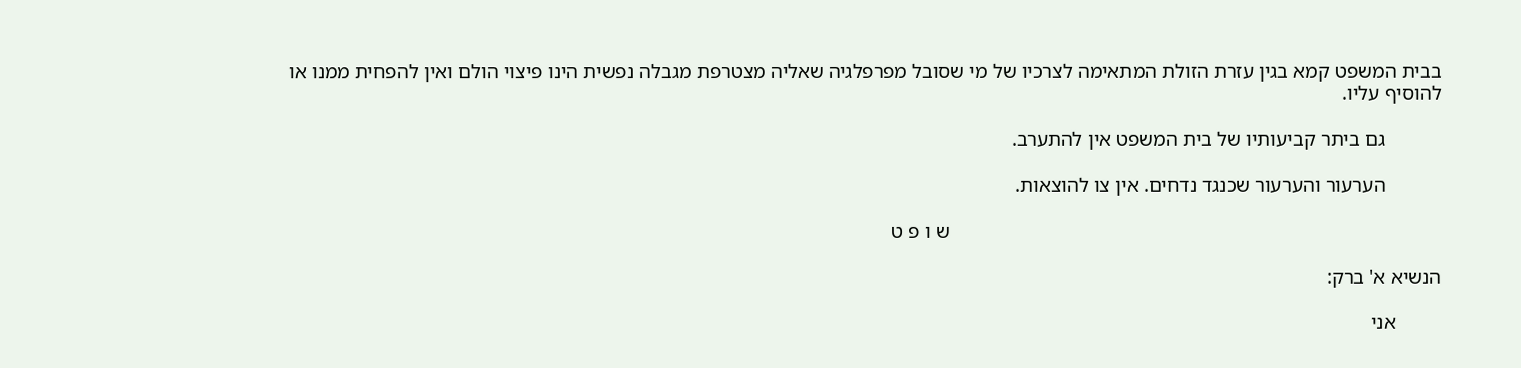בבית המשפט קמא בגין עזרת הזולת המתאימה לצרכיו של מי שסובל מפרפלגיה שאליה מצטרפת מגבלה נפשית הינו פיצוי הולם ואין להפחית ממנו או להוסיף עליו.

           גם ביתר קביעותיו של בית המשפט אין להתערב.

           הערעור והערעור שכנגד נדחים. אין צו להוצאות.

                                                                                                ש ו פ ט

הנשיא א' ברק:

         אני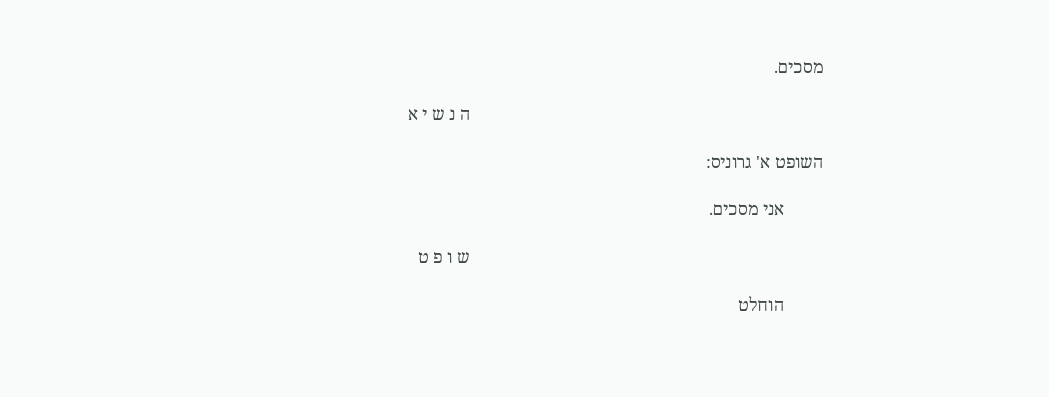מסכים.

                                                                                ה נ ש י א

השופט א' גרוניס:

         אני מסכים.

                                                                                ש ו פ ט

         הוחלט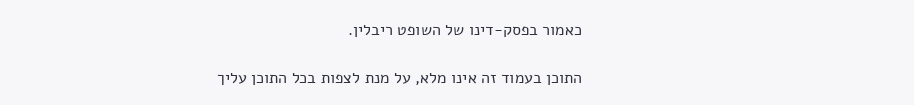כאמור בפסק-דינו של השופט ריבלין.

התוכן בעמוד זה אינו מלא, על מנת לצפות בכל התוכן עליך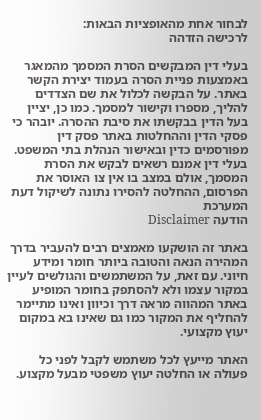לבחור אחת מהאופציות הבאות:
לרכישה הזדהה

בעלי דין המבקשים הסרת המסמך מהמאגר באמצעות פניית הסרה בעמוד יצירת הקשר באתר. על הבקשה לכלול את שם הצדדים להליך, מספרו וקישור למסמך. כמו כן, יציין בעל הדין בבקשתו את סיבת ההסרה. יובהר כי פסקי הדין וההחלטות באתר פסק דין מפורסמים כדין ובאישור הנהלת בתי המשפט. בעלי דין אמנם רשאים לבקש את הסרת המסמך, אולם במצב בו אין צו האוסר את הפרסום, ההחלטה להסירו נתונה לשיקול דעת המערכת
הודעה Disclaimer

באתר זה הושקעו מאמצים רבים להעביר בדרך המהירה הנאה והטובה ביותר חומר ומידע חיוני. עם זאת, על המשתמשים והגולשים לעיין במקור עצמו ולא להסתפק בחומר המופיע באתר המהווה מראה דרך וכיוון ואינו מתיימר להחליף את המקור כמו גם שאינו בא במקום יעוץ מקצועי.

האתר מייעץ לכל משתמש לקבל לפני כל פעולה או החלטה יעוץ משפטי מבעל מקצוע.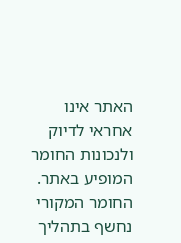האתר אינו אחראי לדיוק ולנכונות החומר המופיע באתר. החומר המקורי נחשף בתהליך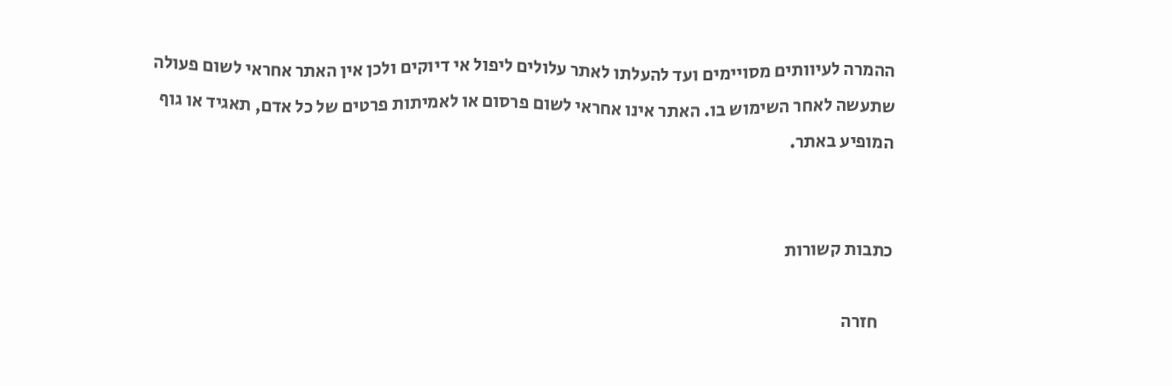ההמרה לעיוותים מסויימים ועד להעלתו לאתר עלולים ליפול אי דיוקים ולכן אין האתר אחראי לשום פעולה שתעשה לאחר השימוש בו. האתר אינו אחראי לשום פרסום או לאמיתות פרטים של כל אדם, תאגיד או גוף המופיע באתר.


כתבות קשורות

    חזרה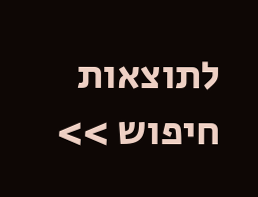לתוצאות חיפוש >>